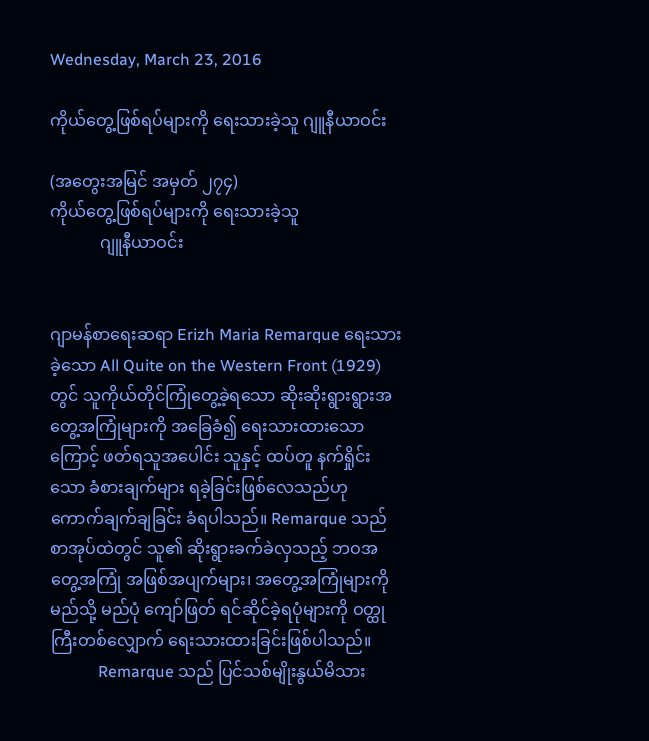Wednesday, March 23, 2016

ကိုယ်တွေ့ဖြစ်ရပ်များကို ရေးသားခဲ့သူ ဂျူနီယာဝင်း

(အတွေးအမြင် အမှတ် ၂၇၄)
ကိုယ်တွေ့ဖြစ်ရပ်များကို ရေးသားခဲ့သူ
            ဂျူနီယာဝင်း


ဂျာမန်စာရေးဆရာ Erizh Maria Remarque ရေးသားခဲ့သော All Quite on the Western Front (1929) တွင် သူကိုယ်တိုင်ကြုံတွေ့ခဲ့ရသော ဆိုးဆိုးရွားရွားအတွေ့အကြုံများကို အခြေခံ၍ ရေးသားထားသောကြောင့် ဖတ်ရသူအပေါင်း သူနှင့် ထပ်တူ နက်ရှိုင်းသော ခံစားချက်များ ရခဲ့ခြင်းဖြစ်လေသည်ဟု ကောက်ချက်ချခြင်း ခံရပါသည်။ Remarque သည် စာအုပ်ထဲတွင် သူ၏ ဆိုးရွားခက်ခဲလှသည့် ဘဝအတွေ့အကြုံ အဖြစ်အပျက်များ၊ အတွေ့အကြုံများကို မည်သို့ မည်ပုံ ကျော်ဖြတ် ရင်ဆိုင်ခဲ့ရပုံများကို ဝတ္ထုကြီးတစ်လျှောက် ရေးသားထားခြင်းဖြစ်ပါသည်။
            Remarque သည် ပြင်သစ်မျိုးနွယ်မိသား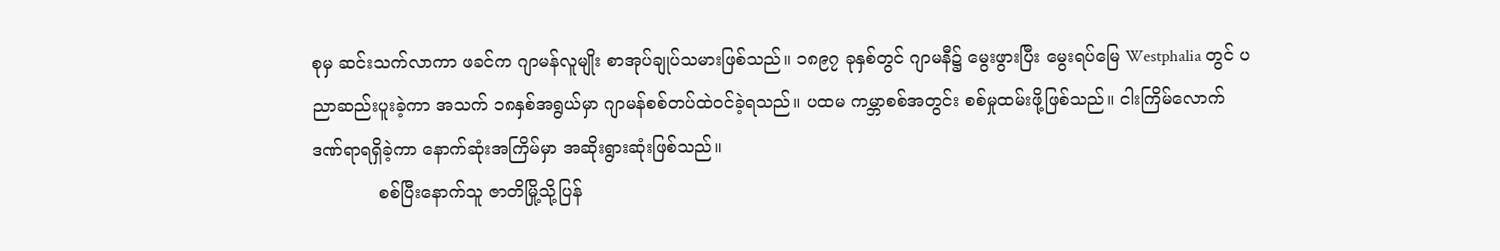စုမှ ဆင်းသက်လာကာ ဖခင်က ဂျာမန်လူမျိုး စာအုပ်ချုပ်သမားဖြစ်သည်။ ၁၈၉၇ ခုနှစ်တွင် ဂျာမနီ၌ မွေးဖွားပြီး မွေးရပ်မြေ Westphalia တွင် ပညာဆည်းပူးခဲ့ကာ အသက် ၁၈နှစ်အရွယ်မှာ ဂျာမန်စစ်တပ်ထဲဝင်ခဲ့ရသည်။ ပထမ ကမ္ဘာစစ်အတွင်း စစ်မှုထမ်းဖို့ဖြစ်သည်။ ငါးကြိမ်လောက် ဒဏ်ရာရရှိခဲ့ကာ နောက်ဆုံးအကြိမ်မှာ အဆိုးရွားဆုံးဖြစ်သည်။
            စစ်ပြီးနောက်သူ ဇာတိမြို့သို့ပြန်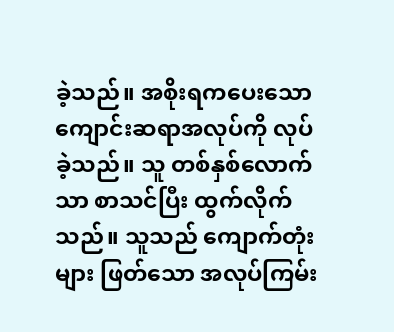ခဲ့သည်။ အစိုးရကပေးသော ကျောင်းဆရာအလုပ်ကို လုပ်ခဲ့သည်။ သူ တစ်နှစ်လောက်သာ စာသင်ပြီး ထွက်လိုက်သည်။ သူသည် ကျောက်တုံးများ ဖြတ်သော အလုပ်ကြမ်း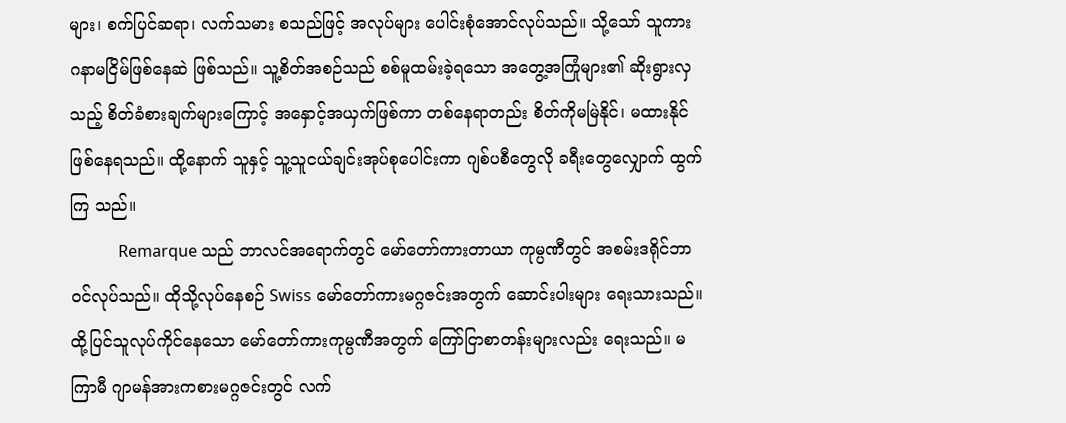များ၊ စက်ပြင်ဆရာ၊ လက်သမား စသည်ဖြင့် အလုပ်များ ပေါင်းစုံအောင်လုပ်သည်။ သို့သော် သူကား ဂနာမငြိမ်ဖြစ်နေဆဲ ဖြစ်သည်။ သူ့စိတ်အစဉ်သည် စစ်မူထမ်းခဲ့ရသော အတွေ့အကြုံများ၏ ဆိုးရွားလှသည့် စိတ်ခံစားချက်များကြောင့် အနှောင့်အယှက်ဖြစ်ကာ တစ်နေရာတည်း စိတ်ကိုမမြဲနိုင်၊ မထားနိုင် ဖြစ်နေရသည်။ ထို့နောက် သူနှင့် သူ့သူငယ်ချင်းအုပ်စုပေါင်းကာ ဂျစ်ပစီတွေလို ခရီးတွေလျှောက် ထွက်ကြ သည်။
            Remarque သည် ဘာလင်အရောက်တွင် မော်တော်ကားတာယာ ကုမ္ပဏီတွင် အစမ်းဒရိုင်ဘာ ဝင်လုပ်သည်။ ထိုသို့လုပ်နေစဉ် Swiss မော်တော်ကားမဂ္ဂဇင်းအတွက် ဆောင်းပါးများ ရေးသားသည်။ ထို့ပြင်သူလုပ်ကိုင်နေသော မော်တော်ကားကုမ္ပဏီအတွက် ကြော်ငြာစာတန်းများလည်း ရေးသည်။ မကြာမီ ဂျာမန်အားကစားမဂ္ဂဇင်းတွင် လက်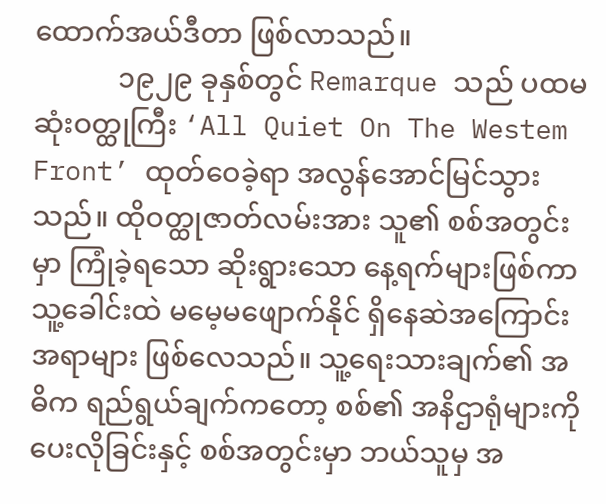ထောက်အယ်ဒီတာ ဖြစ်လာသည်။
            ၁၉၂၉ ခုနှစ်တွင် Remarque သည် ပထမဆုံးဝတ္ထုကြီး ‘All Quiet On The Westem Front’ ထုတ်ဝေခဲ့ရာ အလွန်အောင်မြင်သွားသည်။ ထိုဝတ္ထုဇာတ်လမ်းအား သူ၏ စစ်အတွင်းမှာ ကြုံခဲ့ရသော ဆိုးရွားသော နေ့ရက်များဖြစ်ကာ သူ့ခေါင်းထဲ မမေ့မဖျောက်နိုင် ရှိနေဆဲအကြောင်းအရာများ ဖြစ်လေသည်။ သူ့ရေးသားချက်၏ အဓိက ရည်ရွယ်ချက်ကတော့ စစ်၏ အနိဌာရုံများကို ပေးလိုခြင်းနှင့် စစ်အတွင်းမှာ ဘယ်သူမှ အ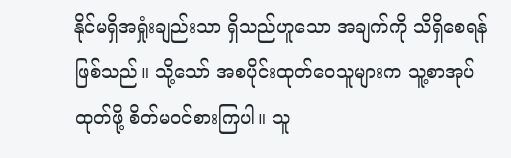နိုင်မရှိအရှုံးချည်းသာ ရှိသည်ဟူသော အချက်ကို သိရှိစေရန် ဖြစ်သည်။ သို့သော် အစပိုင်းထုတ်ဝေသူများက သူ့စာအုပ်ထုတ်ဖို့ စိတ်မဝင်စားကြပါ။ သူ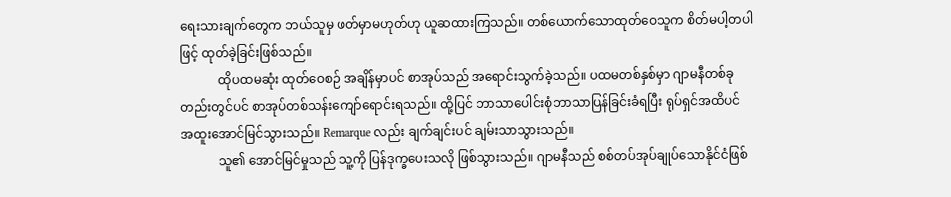ရေးသားချက်တွေက ဘယ်သူမှ ဖတ်မှာမဟုတ်ဟု ယူဆထားကြသည်။ တစ်ယောက်သောထုတ်ဝေသူက စိတ်မပါ့တပါဖြင့် ထုတ်ခဲ့ခြင်းဖြစ်သည်။
            ထိုပထမဆုံး ထုတ်ဝေစဉ် အချိန်မှာပင် စာအုပ်သည် အရောင်းသွက်ခဲ့သည်။ ပထမတစ်နှစ်မှာ ဂျာမနီတစ်ခုတည်းတွင်ပင် စာအုပ်တစ်သန်းကျော်ရောင်းရသည်။ ထို့ပြင် ဘာသာပေါင်းစုံဘာသာပြန်ခြင်းခံရပြီး ရုပ်ရှင်အထိပင် အထူးအောင်မြင်သွားသည်။ Remarque လည်း ချက်ချင်းပင် ချမ်းသာသွားသည်။
            သူ၏ အောင်မြင်မှုသည် သူ့ကို ပြန်ဒုက္ခပေးသလို ဖြစ်သွားသည်။ ဂျာမနီသည် စစ်တပ်အုပ်ချုပ်သောနိုင်ငံဖြစ်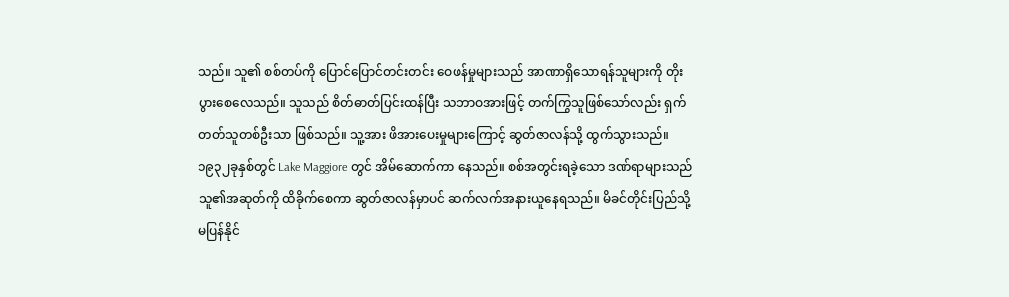သည်။ သူ၏ စစ်တပ်ကို ပြောင်ပြောင်တင်းတင်း ဝေဖန်မှုများသည် အာဏာရှိသောရန်သူများကို တိုးပွားစေလေသည်။ သူသည် စိတ်ဓာတ်ပြင်းထန်ပြီး သဘာဝအားဖြင့် တက်ကြွသူဖြစ်သော်လည်း ရှက်တတ်သူတစ်ဦးသာ ဖြစ်သည်။ သူ့အား ဖိအားပေးမှုများကြောင့် ဆွတ်ဇာလန်သို့ ထွက်သွားသည်။ ၁၉၃၂ခုနှစ်တွင် Lake Maggiore တွင် အိမ်ဆောက်ကာ နေသည်။ စစ်အတွင်းရခဲ့သော ဒဏ်ရာများသည် သူ၏အဆုတ်ကို ထိခိုက်စေကာ ဆွတ်ဇာလန်မှာပင် ဆက်လက်အနားယူနေရသည်။ မိခင်တိုင်းပြည်သို့ မပြန်နိုင်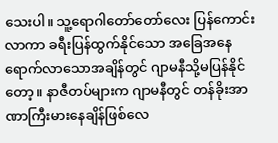သေးပါ။ သူ့ရောဂါတော်တော်လေး ပြန်ကောင်းလာကာ ခရီးပြန်ထွက်နိုင်သော အခြေအနေရောက်လာသောအချိန်တွင် ဂျာမနီသို့မပြန်နိုင်တော့။ နာဇီတပ်များက ဂျာမနီတွင် တန်ခိုးအာဏာကြီးမားနေချိန်ဖြစ်လေ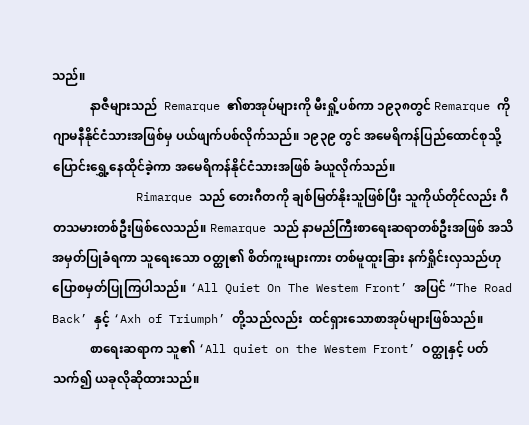သည်။
            နာဇီများသည်  Remarque ၏စာအုပ်များကို မီးရှို့ပစ်ကာ ၁၉၃၈တွင် Remarque ကို ဂျာမနီနိုင်ငံသားအဖြစ်မှ ပယ်ဖျက်ပစ်လိုက်သည်။ ၁၉၃၉ တွင် အမေရိကန်ပြည်ထောင်စုသို့ ပြောင်းရွှေ့နေထိုင်ခဲ့ကာ အမေရိကန်နိုင်ငံသားအဖြစ် ခံယူလိုက်သည်။
            Rimarque သည် တေးဂီတကို ချစ်မြတ်နိုးသူဖြစ်ပြီး သူကိုယ်တိုင်လည်း ဂီတသမားတစ်ဦးဖြစ်လေသည်။ Remarque သည် နာမည်ကြီးစာရေးဆရာတစ်ဦးအဖြစ် အသိအမှတ်ပြုခံရကာ သူရေးသော ဝတ္ထု၏ စိတ်ကူးများကား တစ်မူထူးခြား နက်ရှိုင်းလှသည်ဟု ပြောစမှတ်ပြုကြပါသည်။ ‘All Quiet On The Westem Front’ အပြင် “The Road Back’ နှင့် ‘Axh of Triumph’ တို့သည်လည်း  ထင်ရှားသောစာအုပ်များဖြစ်သည်။
            စာရေးဆရာက သူ၏ ‘All quiet on the Westem Front’ ဝတ္ထုနှင့် ပတ်သက်၍ ယခုလိုဆိုထားသည်။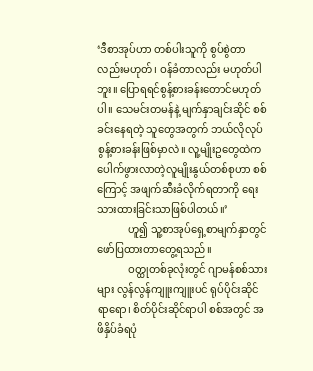‘ဒီစာအုပ်ဟာ တစ်ပါးသူကို စွပ်စွဲတာလည်းမဟုတ်၊ ဝန်ခံတာလည်း မဟုတ်ပါဘူး။ ပြောရရင်စွန့်စားခန်းတောင်မဟုတ်ပါ။ သေမင်းတမန်နဲ့ မျက်နှာချင်းဆိုင် စစ်ခင်းနေရတဲ့ သူတွေအတွက် ဘယ်လိုလုပ် စွန့်စားခန်းဖြစ်မှာလဲ။ လူ့မျိုးဥတွေထဲက ပေါက်ဖွားလာတဲ့လူမျိုးနွယ်တစ်စုဟာ စစ်ကြောင့် အဖျက်ဆီးခံလိုက်ရတာကို ရေးသားထားခြင်းသာဖြစ်ပါတယ်။’
            ဟူ၍ သူ့စာအုပ်ရှေ့စာမျက်နှာတွင်ဖော်ပြထားတာတွေ့ရသည်။
            ဝတ္ထုတစ်ခုလုံးတွင် ဂျာမန်စစ်သားများ လွန်လွန်ကျူးကျူးပင် ရုပ်ပိုင်းဆိုင်ရာရော၊ စိတ်ပိုင်းဆိုင်ရာပါ စစ်အတွင် အဖိနှိပ်ခံရပုံ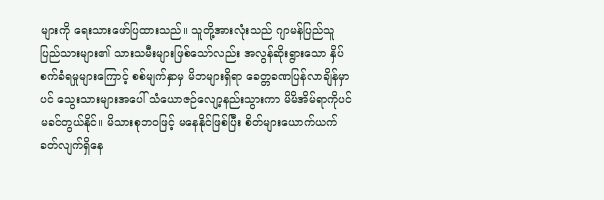များကို ရေးသားဖော်ပြထားသည်။ သူတို့အားလုံးသည် ဂျာမန်ပြည်သူပြည်သားများ၏ သားသမီးများဖြစ်သော်လည်း အလွန်ဆိုးရွားသော နှိပ်စက်ခံရမှုများကြောင့် စစ်မျက်နှာမှ မိဘများရှိရာ ခေတ္တခဏပြန်လာချိန်မှာပင် သွေးသားများအပေါ် သံယောဇဉ်လျော့နည်းသွားကာ မိမိအိမ်ရာကိုပင် မခင်တွယ်နိုင်။ မိသားစုဘဝဖြင့် မနေနိုင်ဖြစ်ပြီး စိတ်များယောက်ယက်ခတ်လျက်ရှိနေ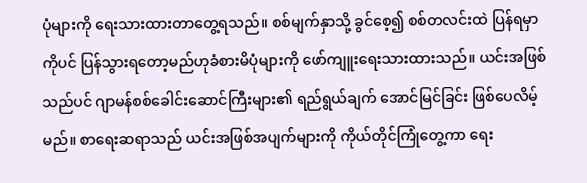ပုံများကို ရေးသားထားတာတွေ့ရသည်။ စစ်မျက်နှာသို့ ခွင်စေ့၍ စစ်တလင်းထဲ ပြန်ရမှာကိုပင် ပြန်သွားရတော့မည်ဟုခံစားမိပုံများကို ဖော်ကျူးရေးသားထားသည်။ ယင်းအဖြစ်သည်ပင် ဂျာမန်စစ်ခေါင်းဆောင်ကြီးများ၏ ရည်ရွယ်ချက် အောင်မြင်ခြင်း ဖြစ်ပေလိမ့်မည်။ စာရေးဆရာသည် ယင်းအဖြစ်အပျက်များကို ကိုယ်တိုင်ကြုံတွေ့ကာ ရေး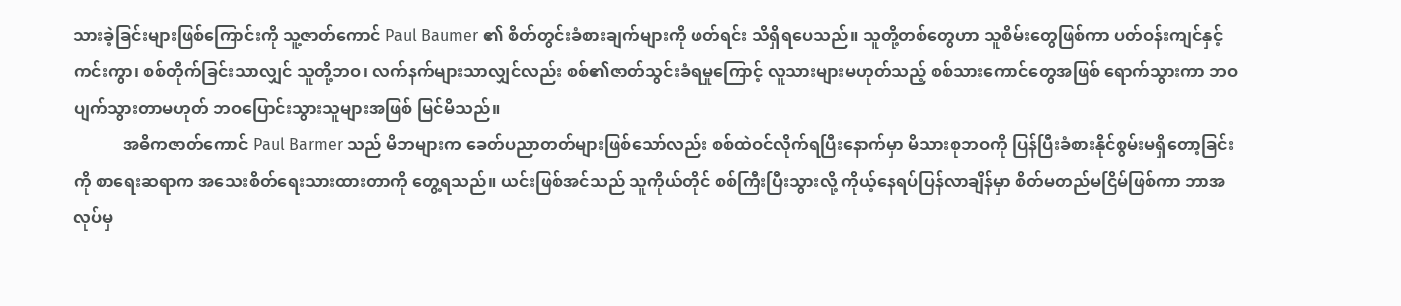သားခဲ့ခြင်းများဖြစ်ကြောင်းကို သူ့ဇာတ်ကောင် Paul Baumer ၏ စိတ်တွင်းခံစားချက်များကို ဖတ်ရင်း သိရှိရပေသည်။ သူတို့တစ်တွေဟာ သူစိမ်းတွေဖြစ်ကာ ပတ်ဝန်းကျင်နှင့် ကင်းကွာ၊ စစ်တိုက်ခြင်းသာလျှင် သူတို့ဘဝ၊ လက်နက်များသာလျှင်လည်း စစ်၏ဇာတ်သွင်းခံရမှုကြောင့် လူသားများမဟုတ်သည့် စစ်သားကောင်တွေအဖြစ် ရောက်သွားကာ ဘဝပျက်သွားတာမဟုတ် ဘဝပြောင်းသွားသူများအဖြစ် မြင်မိသည်။
            အဓိကဇာတ်ကောင် Paul Barmer သည် မိဘများက ခေတ်ပညာတတ်များဖြစ်သော်လည်း စစ်ထဲဝင်လိုက်ရပြီးနောက်မှာ မိသားစုဘဝကို ပြန်ပြီးခံစားနိုင်စွမ်းမရှိတော့ခြင်းကို စာရေးဆရာက အသေးစိတ်ရေးသားထားတာကို တွေ့ရသည်။ ယင်းဖြစ်အင်သည် သူကိုယ်တိုင် စစ်ကြီးပြီးသွားလို့ ကိုယ့်နေရပ်ပြန်လာချိန်မှာ စိတ်မတည်မငြိမ်ဖြစ်ကာ ဘာအလုပ်မှ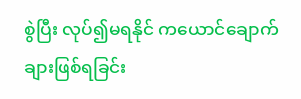စွဲပြီး လုပ်၍မရနိုင် ကယောင်ချောက်ချားဖြစ်ရခြင်း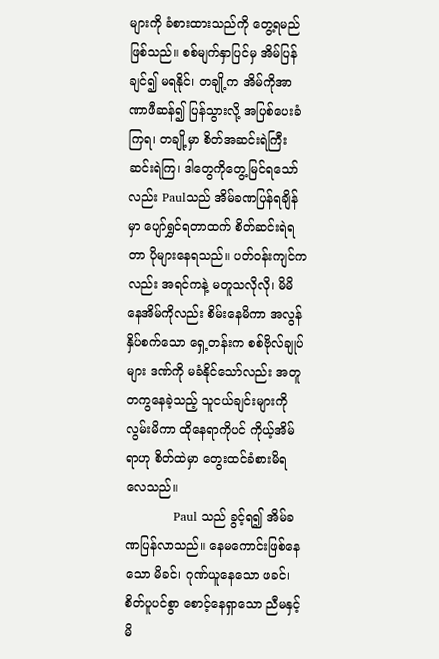များကို ခံစားထားသည်ကို တွေ့ရမည်ဖြစ်သည်။ စစ်မျက်နှာပြင်မှ အိမ်ပြန်ချင်၍ မရနိုင်၊ တချို့က အိမ်ကိုအာဏာဖီဆန်၍ ပြန်သွားလို့ အပြစ်ပေးခံကြရ၊ တချို့မှာ စိတ်အဆင်းရဲကြီးဆင်းရဲကြ၊ ဒါတွေကိုတွေ့မြင်ရသော်လည်း Paulသည် အိမ်ခဏပြန်ရချိန်မှာ ပျော်ရွှင်ရတာထက် စိတ်ဆင်းရဲရတာ ပိုများနေရသည်။ ပတ်ဝန်းကျင်ကလည်း အရင်ကနဲ့ မတူသလိုလို၊ မိမိနေအိမ်ကိုလည်း စိမ်းနေမိကာ အလွန်နှိပ်စက်သော ရှေ့တန်းက စစ်ဗိုလ်ချုပ်များ ဒဏ်ကို မခံနိုင်သော်လည်း အတူတကွနေခဲ့သည့် သူငယ်ချင်းများကို လွမ်းမိကာ ထိုနေရာကိုပင် ကိုယ့်အိမ်ရာဟု စိတ်ထဲမှာ တွေးထင်ခံစားမိရလေသည်။
            Paul သည် ခွင့်ရ၍ အိမ်ခဏပြန်လာသည်။ နေမကောင်းဖြစ်နေသော မိခင်၊ ဂုဏ်ယူနေသော ဖခင်၊ စိတ်ပူပင်စွာ စောင့်နေရှာသော ညီမနှင့် မိ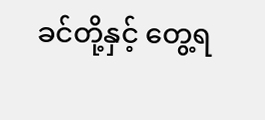ခင်တို့နှင့် တွေ့ရ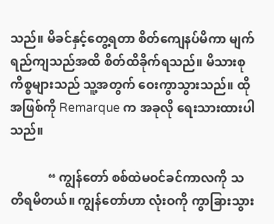သည်။ မိခင်နှင့်တွေ့ရတာ စိတ်ကျေနပ်မိကာ မျက်ရည်ကျသည်အထိ စိတ်ထိခိုက်ရသည်။ မိသားစုကိစ္စများသည် သူ့အတွက် ဝေးကွာသွားသည်။ ထိုအဖြစ်ကို Remarque က အခုလို ရေးသားထားပါသည်။

            “ ကျွန်တော် စစ်ထဲမဝင်ခင်ကာလကို သတိရမိတယ်။ ကျွန်တော်ဟာ လုံးဝကို ကွာခြားသွား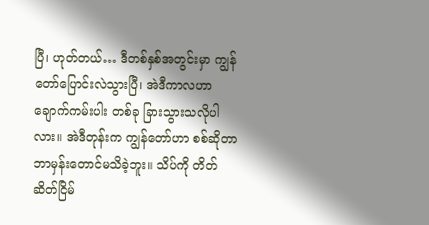ပြီ၊ ဟုတ်တယ်… ဒီတစ်နှစ်အတွင်းမှာ ကျွန်တော်ပြောင်းလဲသွားပြီ၊ အဲဒီကာလဟာ ချောက်ကမ်းပါး တစ်ခု ခြားသွားသလိုပါလား။ အဲဒီတုန်းက ကျွန်တော်ဟာ စစ်ဆိုတာ ဘာမှန်းတောင်မသိခဲ့ဘူး။ သိပ်ကို တိတ်ဆိတ်ငြိမ်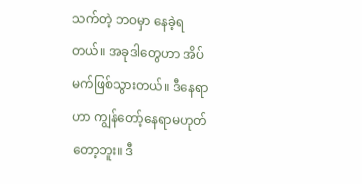သက်တဲ့ ဘဝမှာ နေခဲ့ရတယ်။ အခုဒါတွေဟာ အိပ်မက်ဖြစ်သွားတယ်။ ဒီနေရာဟာ ကျွန်တော့်နေရာမဟုတ်တော့ဘူး။ ဒီ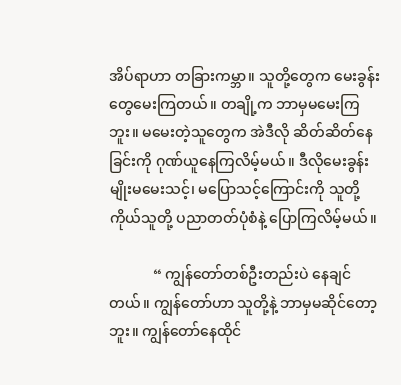အိပ်ရာဟာ တခြားကမ္ဘာ။ သူတို့တွေက မေးခွန်းတွေမေးကြတယ်။ တချို့က ဘာမှမမေးကြဘူး။ မမေးတဲ့သူတွေက အဲဒီလို ဆိတ်ဆိတ်နေခြင်းကို ဂုဏ်ယူနေကြလိမ့်မယ်။ ဒီလိုမေးခွန်းမျိုးမမေးသင့်၊ မပြောသင့်ကြောင်းကို သူတို့ ကိုယ်သူတို့ ပညာတတ်ပုံစံနဲ့ ပြောကြလိမ့်မယ်။

            “ ကျွန်တော်တစ်ဦးတည်းပဲ နေချင်တယ်။ ကျွန်တော်ဟာ သူတို့နဲ့ ဘာမှမဆိုင်တော့ဘူး။ ကျွန်တော်နေထိုင်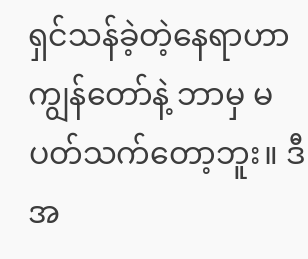ရှင်သန်ခဲ့တဲ့နေရာဟာ ကျွန်တော်နဲ့ ဘာမှ မပတ်သက်တော့ဘူး။ ဒီအ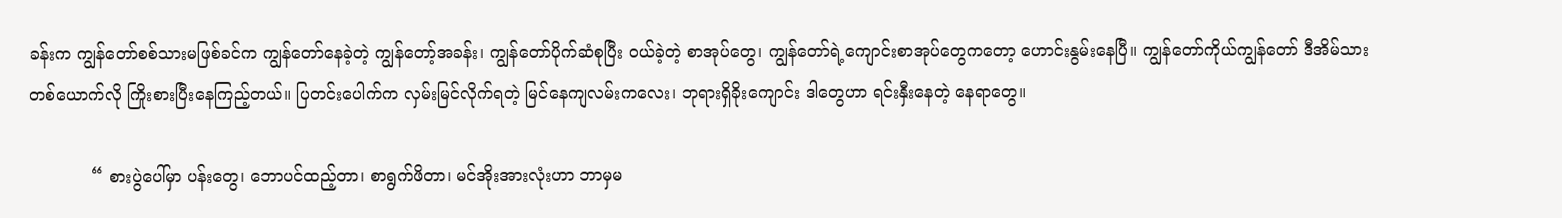ခန်းက ကျွန်တော်စစ်သားမဖြစ်ခင်က ကျွန်တော်နေခဲ့တဲ့ ကျွန်တော့်အခန်း၊ ကျွန်တော်ပိုက်ဆံစုပြီး ဝယ်ခဲ့တဲ့ စာအုပ်တွေ၊ ကျွန်တော်ရဲ့ကျောင်းစာအုပ်တွေကတော့ ဟောင်းနွမ်းနေပြီ။ ကျွန်တော်ကိုယ်ကျွန်တော် ဒီအိမ်သားတစ်ယောက်လို ကြိုးစားပြီးနေကြည့်တယ်။ ပြတင်းပေါက်က လှမ်းမြင်လိုက်ရတဲ့ မြင်နေကျလမ်းကလေး၊ ဘုရားရှိခိုးကျောင်း ဒါတွေဟာ ရင်းနှီးနေတဲ့ နေရာတွေ။

            “ စားပွဲပေါ်မှာ ပန်းတွေ၊ ဘောပင်ထည့်တာ၊ စာရွက်ဖိတာ၊ မင်အိုးအားလုံးဟာ ဘာမှမ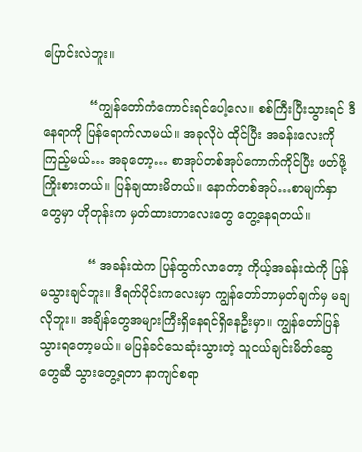ပြောင်းလဲဘူး။

            “ကျွန်တော်ကံကောင်းရင်ပေါ့လေ။ စစ်ကြီးပြီးသွားရင် ဒီနေရာကို ပြန်ရောက်လာမယ်။ အခုလိုပဲ ထိုင်ပြီး အခန်းလေးကို ကြည့်မယ်… အခုတော့… စာအုပ်တစ်အုပ်ကောက်ကိုင်ပြီး ဖတ်ဖို့ကြိုးစားတယ်။ ပြန်ချထားမိတယ်။ နောက်တစ်အုပ်…စာမျက်နှာတွေမှာ ဟိုတုန်းက မှတ်ထားတာလေးတွေ တွေ့နေရတယ်။

            “ အခန်းထဲက ပြန်ထွက်လာတော့ ကိုယ့်အခန်းထဲကို ပြန်မသွားချင်ဘူး။ ဒီရက်ပိုင်းကလေးမှာ ကျွန်တော်ဘာမှတ်ချက်မှ မချလိုဘူး။ အချိန်တွေအများကြီးရှိနေရင်ရှိနေဦးမှာ။ ကျွန်တော်ပြန်သွားရတော့မယ်။ မပြန်ခင်သေဆုံးသွားတဲ့ သူငယ်ချင်းမိတ်ဆွေတွေဆီ သွားတွေ့ရတာ နာကျင်စရာ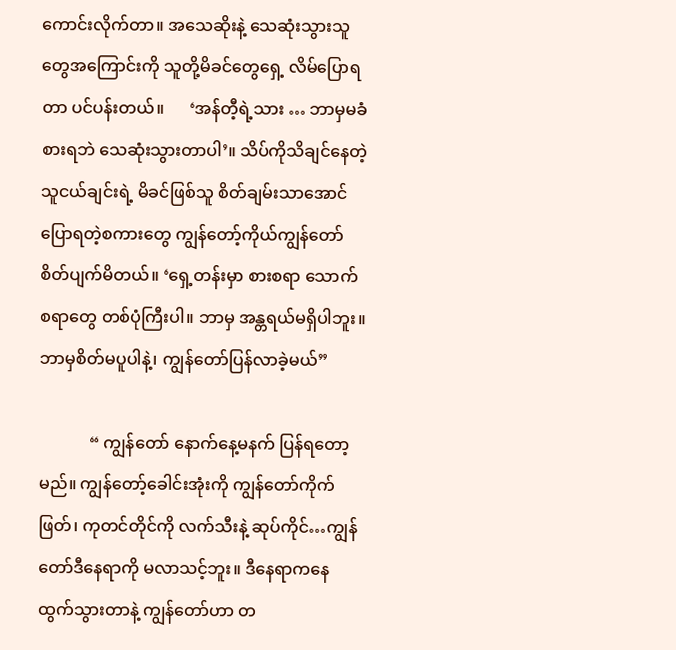ကောင်းလိုက်တာ။ အသေဆိုးနဲ့ သေဆုံးသွားသူတွေအကြောင်းကို သူတို့မိခင်တွေရှေ့ လိမ်ပြောရတာ ပင်ပန်းတယ်။      ‘အန်တီ့ရဲ့သား … ဘာမှမခံစားရဘဲ သေဆုံးသွားတာပါ’။ သိပ်ကိုသိချင်နေတဲ့ သူငယ်ချင်းရဲ့ မိခင်ဖြစ်သူ စိတ်ချမ်းသာအောင် ပြောရတဲ့စကားတွေ ကျွန်တော့်ကိုယ်ကျွန်တော် စိတ်ပျက်မိတယ်။ ‘ရှေ့တန်းမှာ စားစရာ သောက်စရာတွေ တစ်ပုံကြီးပါ။ ဘာမှ အန္တရယ်မရှိပါဘူး။ ဘာမှစိတ်မပူပါနဲ့၊ ကျွန်တော်ပြန်လာခဲ့မယ်”

            “ ကျွန်တော် နောက်နေ့မနက် ပြန်ရတော့မည်။ ကျွန်တော့်ခေါင်းအုံးကို ကျွန်တော်ကိုက်ဖြတ်၊ ကုတင်တိုင်ကို လက်သီးနဲ့ ဆုပ်ကိုင်…ကျွန်တော်ဒီနေရာကို မလာသင့်ဘူး။ ဒီနေရာကနေ ထွက်သွားတာနဲ့ ကျွန်တော်ဟာ တ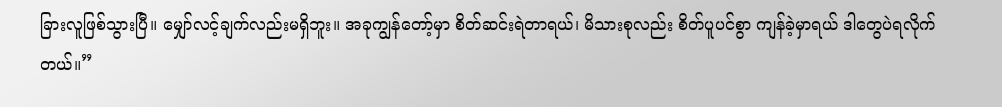ခြားလူဖြစ်သွားပြီ။ မျှော်လင့်ချက်လည်းမရှိဘူး။ အခုကျွန်တော့်မှာ စိတ်ဆင်းရဲတာရယ်၊ မိသားစုလည်း စိတ်ပူပင်စွာ ကျန်ခဲ့မှာရယ် ဒါတွေပဲရလိုက်တယ်။”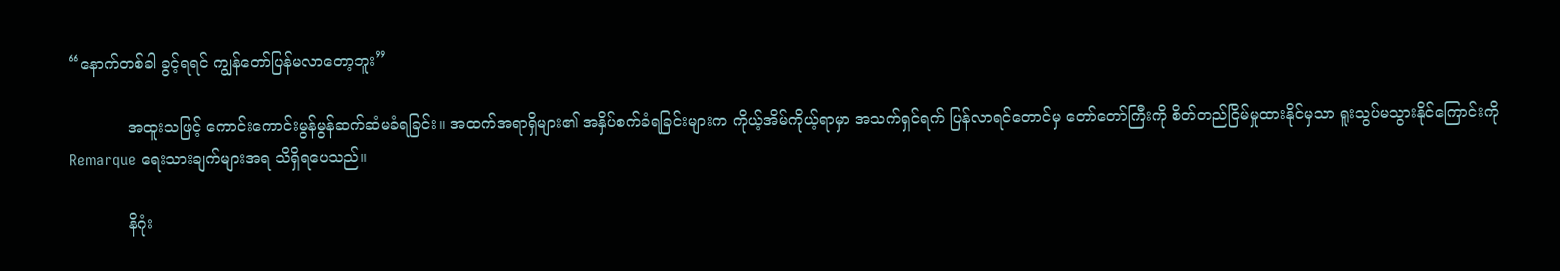“နောက်တစ်ခါ ခွင့်ရရင် ကျွန်တော်ပြန်မလာတော့ဘူး”

            အထူးသဖြင့် ကောင်းကောင်းမွန်မွန်ဆက်ဆံမခံရခြင်း။ အထက်အရာရှိများ၏ အနှိပ်စက်ခံရခြင်းများက ကိုယ့်အိမ်ကိုယ့်ရာမှာ အသက်ရှင်ရက် ပြန်လာရင်တောင်မှ တော်တော်ကြီးကို စိတ်တည်ငြိမ်မှုထားနိုင်မှသာ ရူးသွပ်မသွားနိုင်ကြောင်းကို Remarque ရေးသားချက်များအရ သိရှိရပေသည်။

            နိဂုံး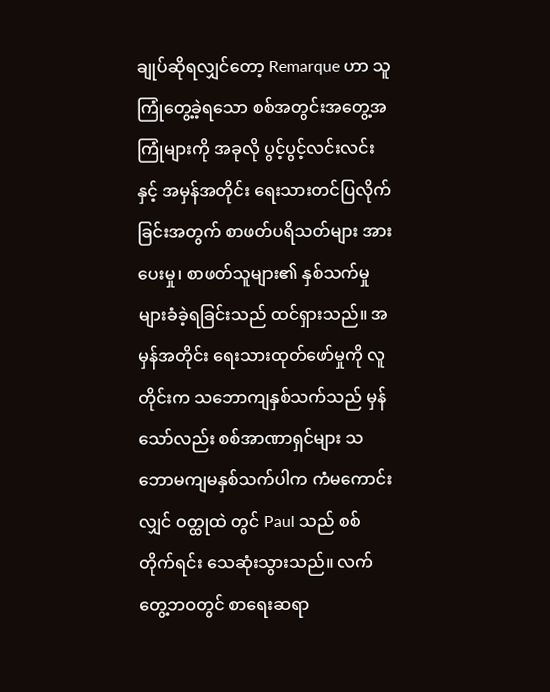ချုပ်ဆိုရလျှင်တော့ Remarque ဟာ သူကြုံတွေ့ခဲ့ရသော စစ်အတွင်းအတွေ့အကြုံများကို အခုလို ပွင့်ပွင့်လင်းလင်း နှင့် အမှန်အတိုင်း ရေးသားတင်ပြလိုက်ခြင်းအတွက် စာဖတ်ပရိသတ်များ အားပေးမှု၊ စာဖတ်သူများ၏ နှစ်သက်မှုများခံခဲ့ရခြင်းသည် ထင်ရှားသည်။ အမှန်အတိုင်း ရေးသားထုတ်ဖော်မှုကို လူတိုင်းက သဘောကျနှစ်သက်သည် မှန်သော်လည်း စစ်အာဏာရှင်များ သဘောမကျမနှစ်သက်ပါက ကံမကောင်းလျှင် ဝတ္ထုထဲ တွင် Paul သည် စစ်တိုက်ရင်း သေဆုံးသွားသည်။ လက်တွေ့ဘဝတွင် စာရေးဆရာ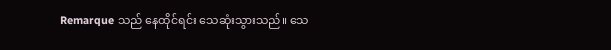Remarque သည် နေထိုင်ရင်း သေဆုံးသွားသည်။ သေ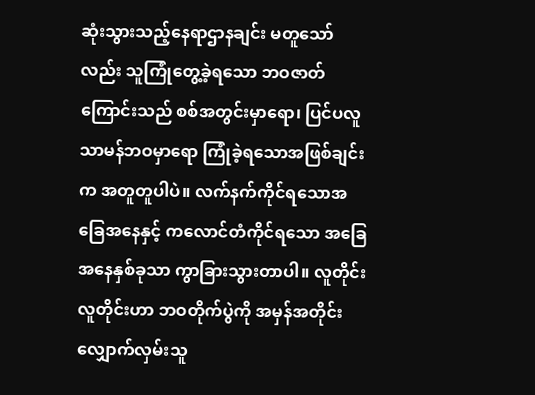ဆုံးသွားသည့်နေရာဌာနချင်း မတူသော်လည်း သူကြုံတွေ့ခဲ့ရသော ဘဝဇာတ်ကြောင်းသည် စစ်အတွင်းမှာရော၊ ပြင်ပလူသာမန်ဘဝမှာရော ကြုံခဲ့ရသောအဖြစ်ချင်းက အတူတူပါပဲ။ လက်နက်ကိုင်ရသောအခြေအနေနှင့် ကလောင်တံကိုင်ရသော အခြေအနေနှစ်ခုသာ ကွာခြားသွားတာပါ။ လူတိုင်းလူတိုင်းဟာ ဘဝတိုက်ပွဲကို အမှန်အတိုင်းလျှောက်လှမ်းသူ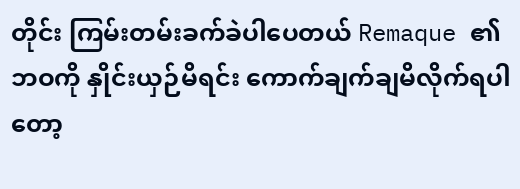တိုင်း ကြမ်းတမ်းခက်ခဲပါပေတယ် Remaque ၏ ဘဝကို နှိုင်းယှဉ်မိရင်း ကောက်ချက်ချမိလိုက်ရပါတော့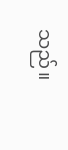သည်။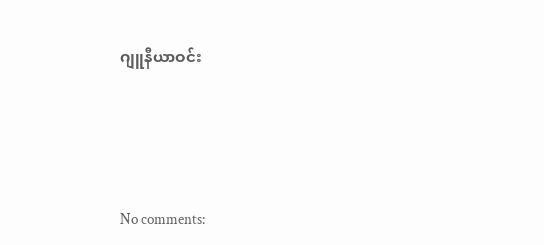ဂျူနီယာဝင်း





No comments: